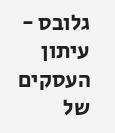גלובס - עיתון העסקים של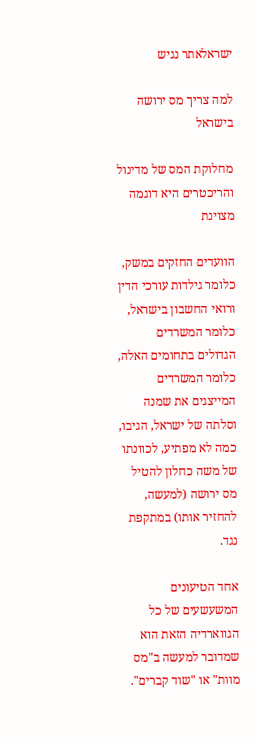ישראלאתר נגיש

למה צריך מס ירושה בישראל

מחלוקת המס של מדינול והריכטרים היא דוגמה מצוינת

הוועדים החזקים במשק, כלומר גילדות עורכי הדין ורואי החשבון בישראל, כלומר המשרדים הגדולים בתחומים האלה, כלומר המשרדים המייצגים את שמנה וסלתה של ישראל, הגיבו, כמה לא מפתיע, לכוונתו של משה כחלון להטיל מס ירושה (למעשה, להחזיר אותו) במתקפת נגד.

אחד הטיעונים המשעשעים של כל הגווארדיה הזאת הוא שמדובר למעשה ב"מס מוות" או "שוד קברים".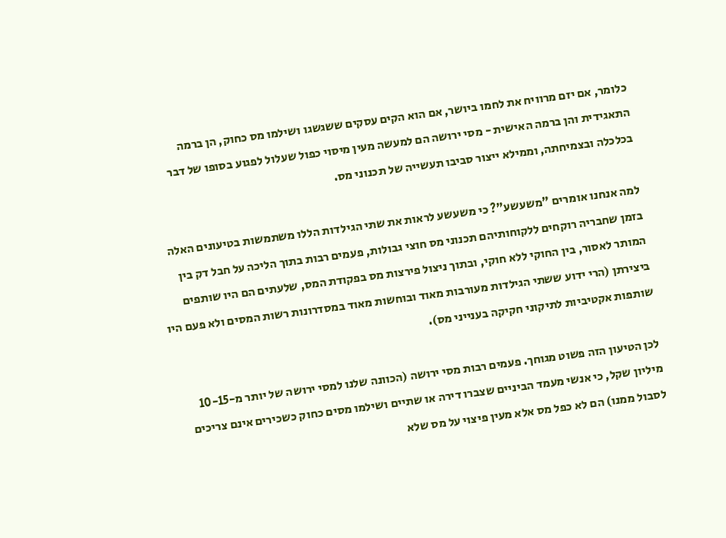כלומר, אם יזם מרוויח את לחמו ביושר, אם הוא הקים עסקים ששגשגו ושילמו מס כחוק, הן ברמה התאגידית והן ברמה האישית - מסי ירושה הם למעשה מעין מיסוי כפול שעלול לפגוע בסופו של דבר בכלכלה ובצמיחתה, וממילא ייצור סביבו תעשייה של תכנוני מס.

למה אנחנו אומרים "משעשע"? כי משעשע לראות את שתי הגילדות הללו משתמשות בטיעונים האלה בזמן שחבריה רוקחים ללקוחותיהם תכנוני מס חוצי גבולות, פעמים רבות בתוך הליכה על חבל דק בין המותר לאסור, בין החוקי ללא חוקי, ובתוך ניצול פירצות מס בפקודת המס, שלעתים הם היו שותפים ביצירתן (הרי ידוע ששתי הגילדות מעורבות מאוד ובוחשות מאוד במסדרונות רשות המסים ולא פעם היו שותפות אקטיביות לתיקוני חקיקה בענייני מס).

לכן הטיעון הזה פשוט מגוחך. פעמים רבות מסי ירושה (הכוונה שלנו למסי ירושה של יותר מ-10-15 מיליון שקל, כי אנשי מעמד הביניים שצברו דירה או שתיים ושילמו מסים כחוק כשכירים אינם צריכים לסבול ממנו) הם לא כפל מס אלא מעין פיצוי על מס שלא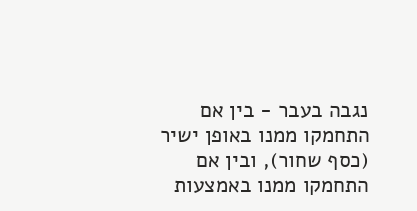נגבה בעבר - בין אם התחמקו ממנו באופן ישיר (כסף שחור), ובין אם התחמקו ממנו באמצעות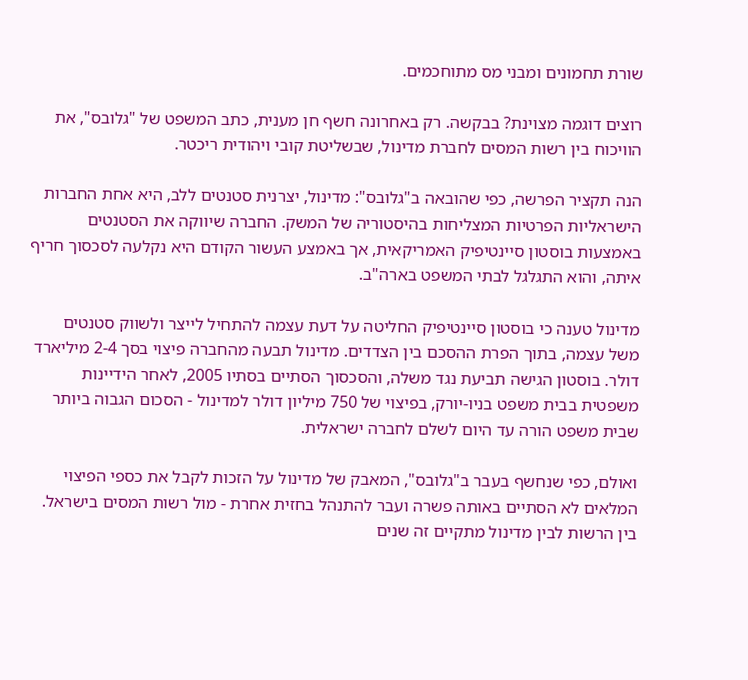שורת תחמונים ומבני מס מתוחכמים.

רוצים דוגמה מצוינת? בבקשה. רק באחרונה חשף חן מענית, כתב המשפט של "גלובס", את הוויכוח בין רשות המסים לחברת מדינול, שבשליטת קובי ויהודית ריכטר.

הנה תקציר הפרשה, כפי שהובאה ב"גלובס": מדינול, יצרנית סטנטים ללב, היא אחת החברות הישראליות הפרטיות המצליחות בהיסטוריה של המשק. החברה שיווקה את הסטנטים באמצעות בוסטון סיינטיפיק האמריקאית, אך באמצע העשור הקודם היא נקלעה לסכסוך חריף איתה, והוא התגלגל לבתי המשפט בארה"ב.

מדינול טענה כי בוסטון סיינטיפיק החליטה על דעת עצמה להתחיל לייצר ולשווק סטנטים משל עצמה, בתוך הפרת ההסכם בין הצדדים. מדינול תבעה מהחברה פיצוי בסך 2-4 מיליארד דולר. בוסטון הגישה תביעת נגד משלה, והסכסוך הסתיים בסתיו 2005, לאחר הידיינות משפטית בבית משפט בניו-יורק, בפיצוי של 750 מיליון דולר למדינול - הסכום הגבוה ביותר שבית משפט הורה עד היום לשלם לחברה ישראלית.

ואולם, כפי שנחשף בעבר ב"גלובס", המאבק של מדינול על הזכות לקבל את כספי הפיצוי המלאים לא הסתיים באותה פשרה ועבר להתנהל בחזית אחרת - מול רשות המסים בישראל. בין הרשות לבין מדינול מתקיים זה שנים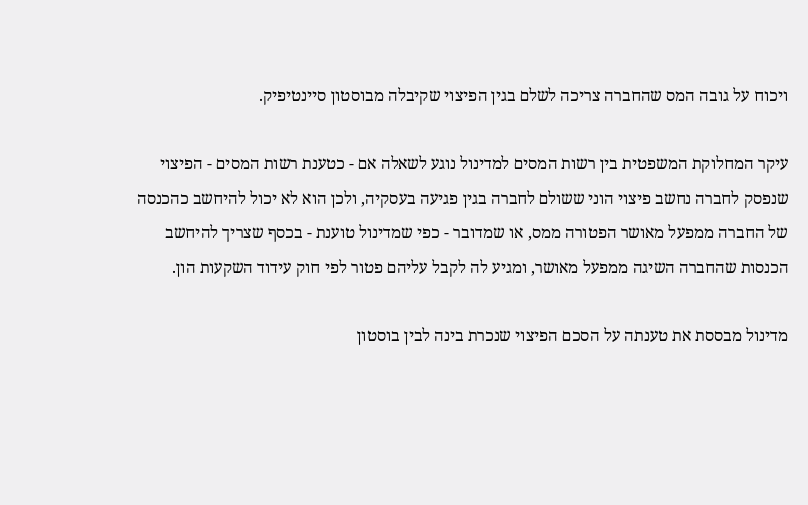ויכוח על גובה המס שהחברה צריכה לשלם בגין הפיצוי שקיבלה מבוסטון סיינטיפיק.

עיקר המחלוקת המשפטית בין רשות המסים למדינול נוגע לשאלה אם - כטענת רשות המסים - הפיצוי שנפסק לחברה נחשב פיצוי הוני ששולם לחברה בגין פגיעה בעסקיה, ולכן הוא לא יכול להיחשב כהכנסה של החברה ממפעל מאושר הפטורה ממס, או שמדובר - כפי שמדינול טוענת - בכסף שצריך להיחשב הכנסות שהחברה השיגה ממפעל מאושר, ומגיע לה לקבל עליהם פטור לפי חוק עידוד השקעות הון.

מדינול מבססת את טענתה על הסכם הפיצוי שנכרת בינה לבין בוסטון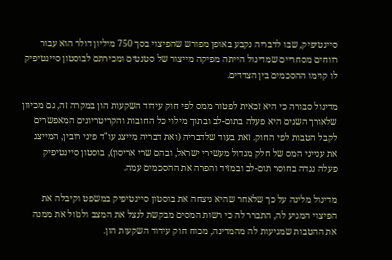סיינטיפיק, שבו לדבריה נקבע באופן מפורש שהפיצוי בסך 750 מיליון דולר הוא עבור רווחים מסחריים שמדינול הייתה מפיקה מייצור של סטנטים ומכירתם לבוסטון סיינטיפיק לו קוימו ההסכמים בין הצדדים.

מדינול סבורה כי היא זכאית לפטור ממס לפי חוק עידוד השקעות הון במקרה זה, גם מכיוון שלאורך השנים היא פעלה בתום-לב ובתוך מילוי כל החובות והקריטריונים המאפשרים לקבל הטבות לפי החוק. זאת בעוד שלדבריה (ואת דבריה מייצג עו"ד פיני רובין, המייצג את ענייני המס של חלק מגדול מעשירי ישראל, ובהם שרי אריסון), בוסטון סיינטיפיק פעלה נגדה בחוסר תום-לב ובמזיד והפרה את ההסכמים עמה.

מדינול מלינה על כך שלאחר שהיא ניצחה את בוסטון סיינטיפיק במשפט וקיבלה את הפיצוי המגיע לה, התברר לה כי רשות המסים מבקשת לנצל את המצב ולגזול את ממנה את ההטבות שמגיעות לה מהמדינה, מכוח חוק עידוד השקעות הון.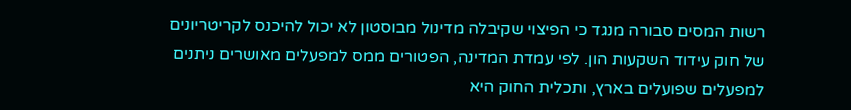רשות המסים סבורה מנגד כי הפיצוי שקיבלה מדינול מבוסטון לא יכול להיכנס לקריטריונים של חוק עידוד השקעות הון. לפי עמדת המדינה, הפטורים ממס למפעלים מאושרים ניתנים למפעלים שפועלים בארץ, ותכלית החוק היא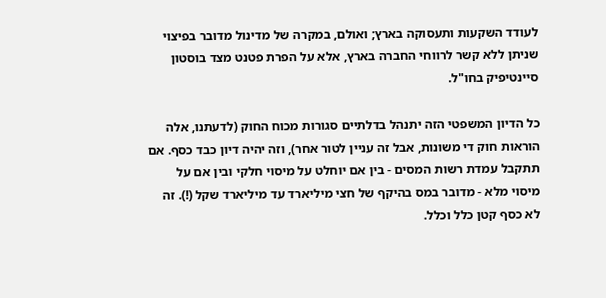לעודד השקעות ותעסוקה בארץ; ואולם, במקרה של מדינול מדובר בפיצוי שניתן ללא קשר לרווחי החברה בארץ, אלא על הפרת פטנט מצד בוסטון סיינטיפיק בחו"ל.

כל הדיון המשפטי הזה יתנהל בדלתיים סגורות מכוח החוק (לדעתנו, אלה הוראות חוק די משונות, אבל זה עניין לטור אחר), וזה יהיה דיון כבד כסף. אם תתקבל עמדת רשות המסים - בין אם יוחלט על מיסוי חלקי ובין אם על מיסוי מלא - מדובר במס בהיקף של חצי מיליארד עד מיליארד שקל (!). זה לא כסף קטן כלל וכלל.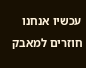עכשיו אנחנו חוזרים למאבק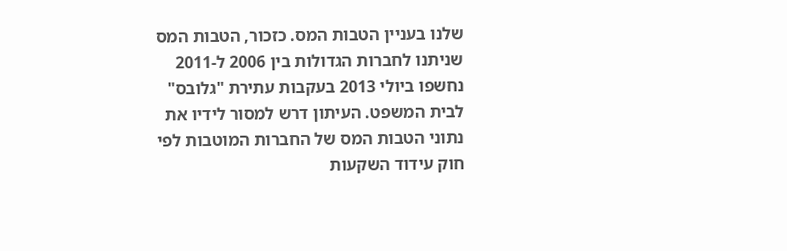שלנו בעניין הטבות המס. כזכור, הטבות המס שניתנו לחברות הגדולות בין 2006 ל-2011 נחשפו ביולי 2013 בעקבות עתירת "גלובס" לבית המשפט. העיתון דרש למסור לידיו את נתוני הטבות המס של החברות המוטבות לפי חוק עידוד השקעות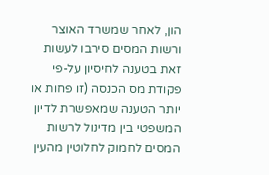הון, לאחר שמשרד האוצר ורשות המסים סירבו לעשות זאת בטענה לחיסיון על-פי פקודת מס הכנסה (זו פחות או יותר הטענה שמאפשרת לדיון המשפטי בין מדינול לרשות המסים לחמוק לחלוטין מהעין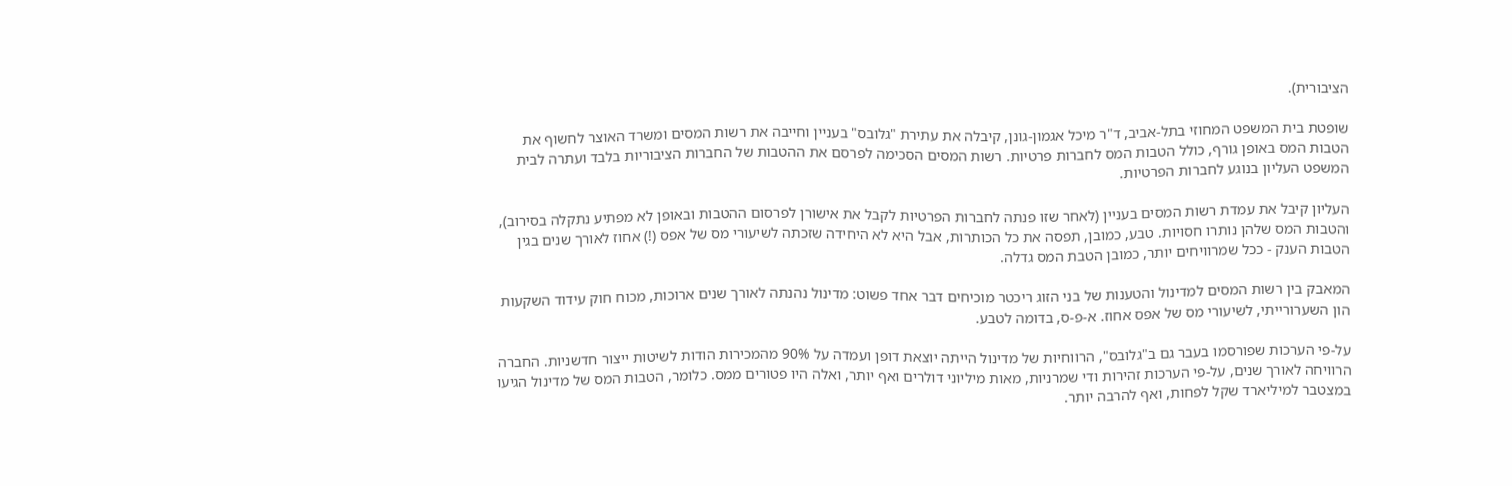הציבורית).

שופטת בית המשפט המחוזי בתל-אביב, ד"ר מיכל אגמון-גונן, קיבלה את עתירת "גלובס" בעניין וחייבה את רשות המסים ומשרד האוצר לחשוף את הטבות המס באופן גורף, כולל הטבות המס לחברות פרטיות. רשות המסים הסכימה לפרסם את ההטבות של החברות הציבוריות בלבד ועתרה לבית המשפט העליון בנוגע לחברות הפרטיות.

העליון קיבל את עמדת רשות המסים בעניין (לאחר שזו פנתה לחברות הפרטיות לקבל את אישורן לפרסום ההטבות ובאופן לא מפתיע נתקלה בסירוב), והטבות המס שלהן נותרו חסויות. טבע, כמובן, תפסה את כל הכותרות, אבל היא לא היחידה שזכתה לשיעורי מס של אפס (!) אחוז לאורך שנים בגין הטבות הענק - ככל שמרוויחים יותר, כמובן הטבת המס גדלה.

המאבק בין רשות המסים למדינול והטענות של בני הזוג ריכטר מוכיחים דבר אחד פשוט: מדינול נהנתה לאורך שנים ארוכות, מכוח חוק עידוד השקעות הון השערורייתי, לשיעורי מס של אפס אחוז. א-פ-ס, בדומה לטבע.

על-פי הערכות שפורסמו בעבר גם ב"גלובס", הרווחיות של מדינול הייתה יוצאת דופן ועמדה על 90% מהמכירות הודות לשיטות ייצור חדשניות. החברה הרוויחה לאורך שנים, על-פי הערכות זהירות ודי שמרניות, מאות מיליוני דולרים ואף יותר, ואלה היו פטורים ממס. כלומר, הטבות המס של מדינול הגיעו במצטבר למיליארד שקל לפחות, ואף להרבה יותר.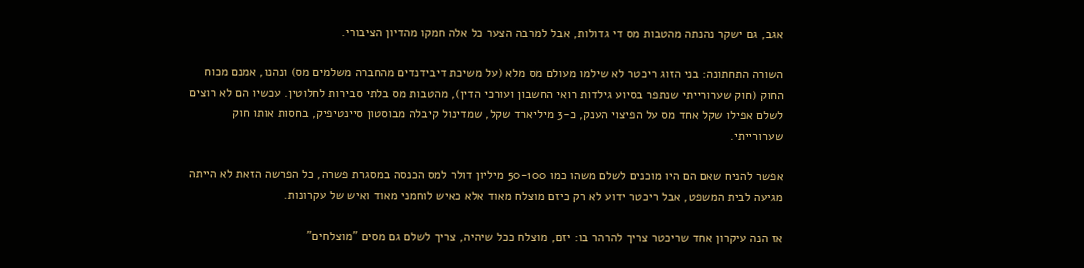אגב, גם ישקר נהנתה מהטבות מס די גדולות, אבל למרבה הצער כל אלה חמקו מהדיון הציבורי.

השורה התחתונה: בני הזוג ריכטר לא שילמו מעולם מס מלא (על משיכת דיבידנדים מהחברה משלמים מס) ונהנו, אמנם מכוח החוק (חוק שערורייתי שנתפר בסיוע גילדות רואי החשבון ועורכי הדין), מהטבות מס בלתי סבירות לחלוטין. עכשיו הם לא רוצים לשלם אפילו שקל אחד מס על הפיצוי הענק, כ-3 מיליארד שקל, שמדינול קיבלה מבוסטון סיינטיפיק, בחסות אותו חוק שערורייתי.

אפשר להניח שאם הם היו מוכנים לשלם משהו כמו 50-100 מיליון דולר למס הכנסה במסגרת פשרה, כל הפרשה הזאת לא הייתה מגיעה לבית המשפט, אבל ריכטר ידוע לא רק כיזם מוצלח מאוד אלא כאיש לוחמני מאוד ואיש של עקרונות.

אז הנה עיקרון אחד שריכטר צריך להרהר בו: יזם, מוצלח ככל שיהיה, צריך לשלם גם מסים "מוצלחים"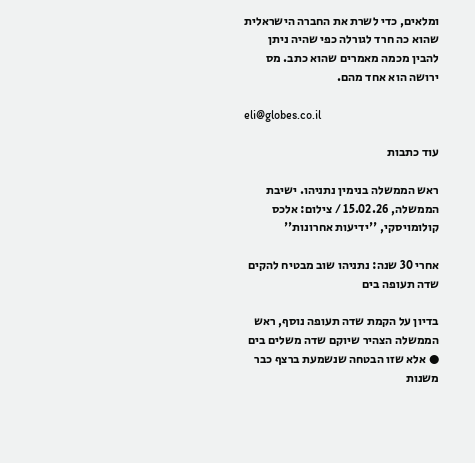ומלאים, כדי לשרת את החברה הישראלית שהוא כה חרד לגורלה כפי שהיה ניתן להבין מכמה מאמרים שהוא כתב. מס ירושה הוא אחד מהם.

eli@globes.co.il

עוד כתבות

ראש הממשלה בנימין נתניהו. ישיבת הממשלה, 15.02.26 / צילום: אלכס קולומויסקי, ''ידיעות אחרונות''

אחרי 30 שנה: נתניהו שוב מבטיח להקים שדה תעופה בים

בדיון על הקמת שדה תעופה נוסף, ראש הממשלה הצהיר שיוקם שדה משלים בים ● אלא שזו הבטחה שנשמעת ברצף כבר משנות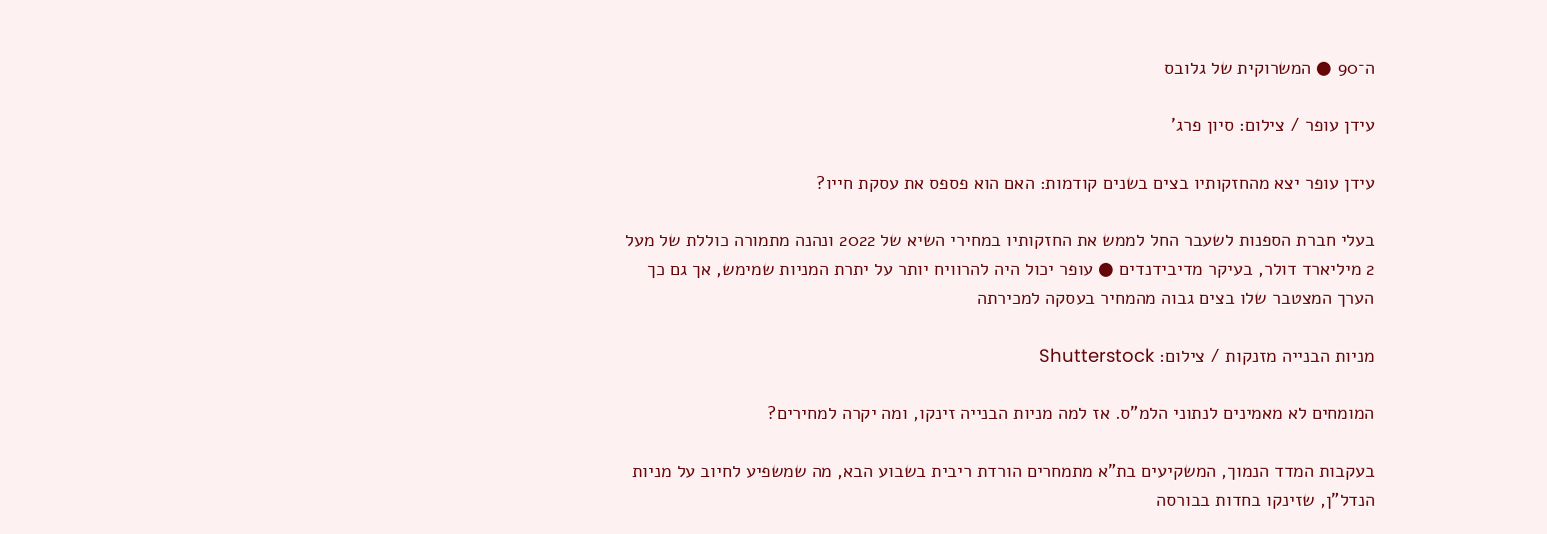ה־90 ● המשרוקית של גלובס

עידן עופר / צילום: סיון פרג'

עידן עופר יצא מהחזקותיו בצים בשנים קודמות: האם הוא פספס את עסקת חייו?

בעלי חברת הספנות לשעבר החל לממש את החזקותיו במחירי השיא של 2022 ונהנה מתמורה כוללת של מעל 2 מיליארד דולר, בעיקר מדיבידנדים ● עופר יכול היה להרוויח יותר על יתרת המניות שמימש, אך גם כך הערך המצטבר שלו בצים גבוה מהמחיר בעסקה למכירתה

מניות הבנייה מזנקות / צילום: Shutterstock

המומחים לא מאמינים לנתוני הלמ"ס. אז למה מניות הבנייה זינקו, ומה יקרה למחירים?

בעקבות המדד הנמוך, המשקיעים בת"א מתמחרים הורדת ריבית בשבוע הבא, מה שמשפיע לחיוב על מניות הנדל"ן, שזינקו בחדות בבורסה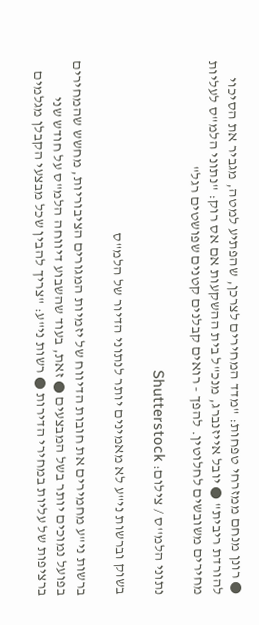● רונן מנחם ממזרחי טפחות: "מדד המחירים לצרכן, שהפתיע למטה, מגביר את הסיכוי להורדת ריבית" ● יובל אייזנברג, מנכ"ל בית ההשקעות אם אס רוק: "נתוני הלמ"ס לעליות מחירים משובשים לחלוטין. להפך - רואים קבלנים קטנים שפושטים רגל"

נתוני הלמ''ס / צילום: Shutterstock

בשוק וברשות ני"ע לא מאמינים יותר לנתוני הדיור של הלמ"ס

ברשות ני"ע מחמירים את חובות הדיווח של יזמיות המגורים הציבוריות, מחשש שהמחירים בפועל נמוכים יותר בשל המבצעים ● זאת, בעוד שהשבוע דיווחה הלמ"ס על חודש שני ברציפות של עליות במחירי הדירות ● רשות ני"ע: "צריך להבין שכל מבצעי הקבלן מגלמים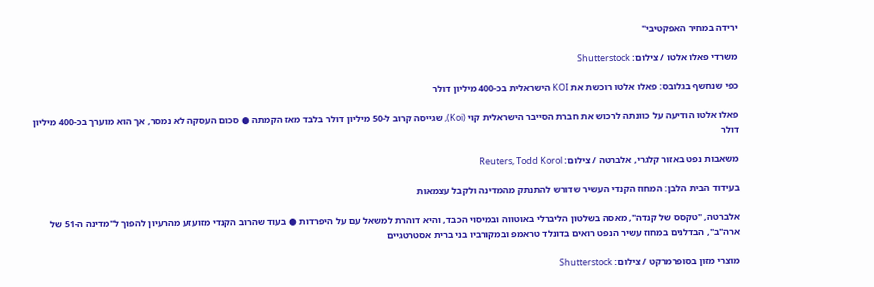ירידה במחיר האפקטיבי"

משרדי פאלו אלטו / צילום: Shutterstock

כפי שנחשף בגלובס: פאלו אלטו רוכשת את KOI הישראלית בכ-400 מיליון דולר

פאלו אלטו הודיעה על כוונתה לרכוש את חברת הסייבר הישראלית קוי (Koi), שגייסה קרוב ל-50 מיליון דולר בלבד מאז הקמתה ● סכום העסקה לא נמסר, אך הוא מוערך בכ-400 מיליון דולר

משאבות נפט באזור קלגרי, אלברטה / צילום: Reuters, Todd Korol

בעידוד הבית הלבן: המחוז הקנדי העשיר שדורש להתנתק מהמדינה ולקבל עצמאות

אלברטה, "טקסס של קנדה", מאסה בשלטון הליברלי באוטווה ובמיסוי הכבד, והיא דוהרת למשאל עם על היפרדות ● בעוד שהרוב הקנדי מזועזע מהרעיון להפוך ל"מדינה ה-51 של ארה"ב", הבדלנים במחוז עשיר הנפט רואים בדונלד טראמפ ובמקורביו בני ברית אסטרטגיים

מוצרי מזון בסופרמרקט / צילום: Shutterstock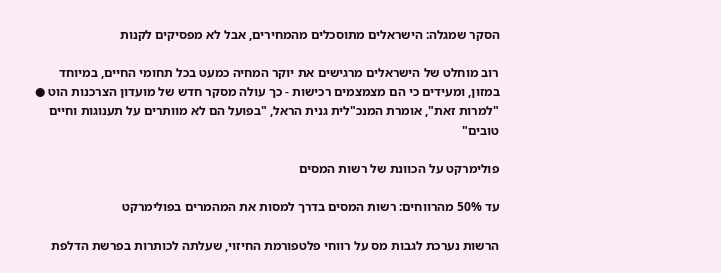הסקר שמגלה: הישראלים מתוסכלים מהמחירים, אבל לא מפסיקים לקנות

רוב מוחלט של הישראלים מרגישים את יוקר המחיה כמעט בכל תחומי החיים, במיוחד במזון, ומעידים כי הם מצמצמים רכישות - כך עולה מסקר חדש של מועדון הצרכנות הוט ● "למרות זאת", אומרת המנכ"לית גנית הראל, "בפועל הם לא מוותרים על תענוגות וחיים טובים"

פולימרקט על הכוונת של רשות המסים

עד 50% מהרווחים: רשות המסים בדרך למסות את המהמרים בפולימרקט

הרשות נערכת לגבות מס על רווחי פלטפורמת החיזוי, שעלתה לכותרות בפרשת הדלפת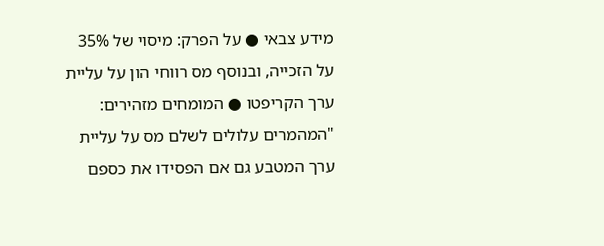מידע צבאי ● על הפרק: מיסוי של 35% על הזכייה, ובנוסף מס רווחי הון על עליית ערך הקריפטו ● המומחים מזהירים: "המהמרים עלולים לשלם מס על עליית ערך המטבע גם אם הפסידו את כספם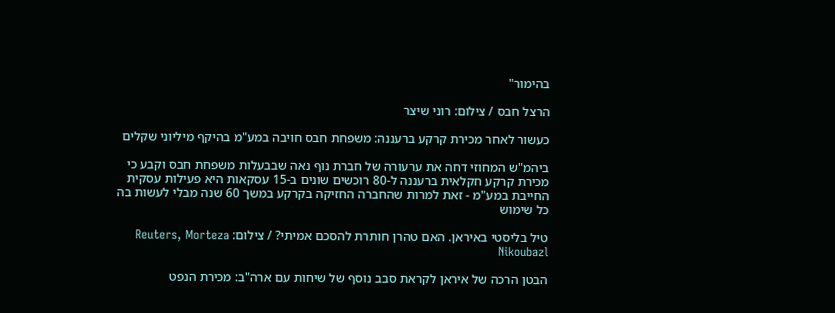בהימור"

הרצל חבס / צילום: רוני שיצר

כעשור לאחר מכירת קרקע ברעננה: משפחת חבס חויבה במע"מ בהיקף מיליוני שקלים

ביהמ"ש המחוזי דחה את ערעורה של חברת נוף נאה שבבעלות משפחת חבס וקבע כי מכירת קרקע חקלאית ברעננה ל-80 רוכשים שונים ב-15 עסקאות היא פעילות עסקית החייבת במע"מ - זאת למרות שהחברה החזיקה בקרקע במשך 60 שנה מבלי לעשות בה כל שימוש

טיל בליסטי באיראן. האם טהרן חותרת להסכם אמיתי? / צילום: Reuters, Morteza Nikoubazl

הבטן הרכה של איראן לקראת סבב נוסף של שיחות עם ארה"ב: מכירת הנפט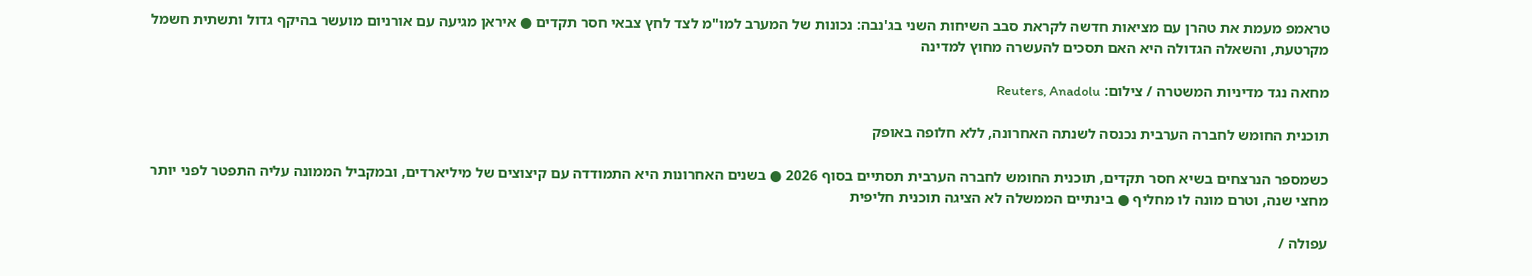טראמפ מעמת את טהרן עם מציאות חדשה לקראת סבב השיחות השני בג'נבה: נכונות של המערב למו"מ לצד לחץ צבאי חסר תקדים ● איראן מגיעה עם אורניום מועשר בהיקף גדול ותשתית חשמל מקרטעת, והשאלה הגדולה היא האם תסכים להעשרה מחוץ למדינה

מחאה נגד מדיניות המשטרה / צילום: Reuters, Anadolu

תוכנית החומש לחברה הערבית נכנסה לשנתה האחרונה, ללא חלופה באופק

כשמספר הנרצחים בשיא חסר תקדים, תוכנית החומש לחברה הערבית תסתיים בסוף 2026 ● בשנים האחרונות היא התמודדה עם קיצוצים של מיליארדים, ובמקביל הממונה עליה התפטר לפני יותר מחצי שנה, וטרם מונה לו מחליף ● בינתיים הממשלה לא הציגה תוכנית חליפית

עפולה /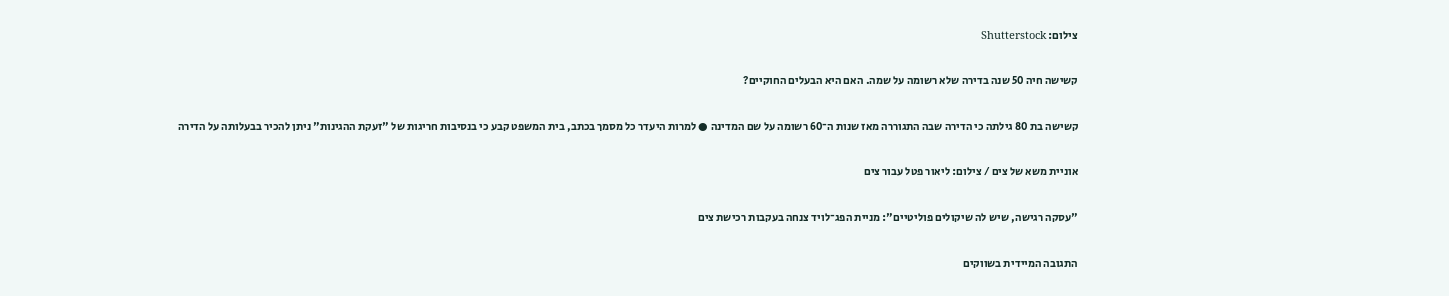צילום: Shutterstock

קשישה חיה 50 שנה בדירה שלא רשומה על שמה. האם היא הבעלים החוקיים?

קשישה בת 80 גילתה כי הדירה שבה התגוררה מאז שנות ה־60 רשומה על שם המדינה ● למרות היעדר כל מסמך בכתב, בית המשפט קבע כי בנסיבות חריגות של "זעקת ההגינות" ניתן להכיר בבעלותה על הדירה

אוניית משא של צים / צילום: ליאור פטל עבור צים

"עסקה רגישה, שיש לה שיקולים פוליטיים": מניית הפג־לויד צנחה בעקבות רכישת צים

התגובה המיידית בשווקים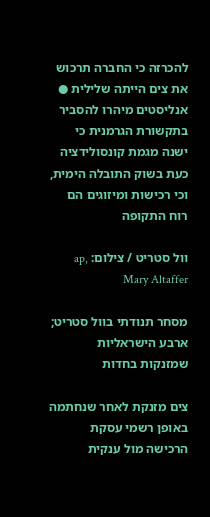להכרזה כי החברה תרכוש את צים הייתה שלילית ● אנליסטים מיהרו להסביר בתקשורת הגרמנית כי ישנה מגמת קונסולידציה כעת בשוק התובלה הימית, וכי רכישות ומיזוגים הם רוח התקופה

וול סטריט / צילום: ap, Mary Altaffer

מסחר תנודתי בוול סטריט; ארבע הישראליות שמזנקות בחדות

צים מזנקת לאחר שנחתמה באופן רשמי עסקת הרכישה מול ענקית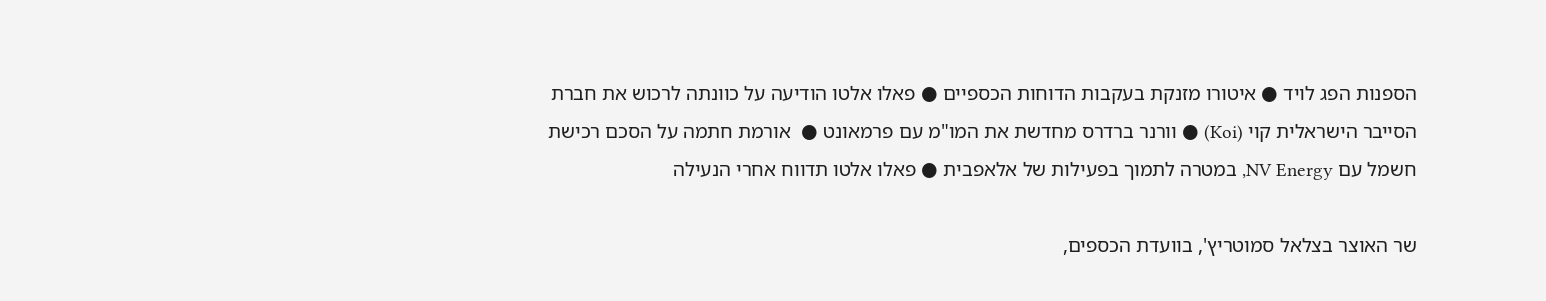הספנות הפג לויד ● איטורו מזנקת בעקבות הדוחות הכספיים ● פאלו אלטו הודיעה על כוונתה לרכוש את חברת הסייבר הישראלית קוי (Koi) ● וורנר ברדרס מחדשת את המו"מ עם פרמאונט ●  אורמת חתמה על הסכם רכישת חשמל עם NV Energy, במטרה לתמוך בפעילות של אלאפבית ● פאלו אלטו תדווח אחרי הנעילה

שר האוצר בצלאל סמוטריץ', בוועדת הכספים,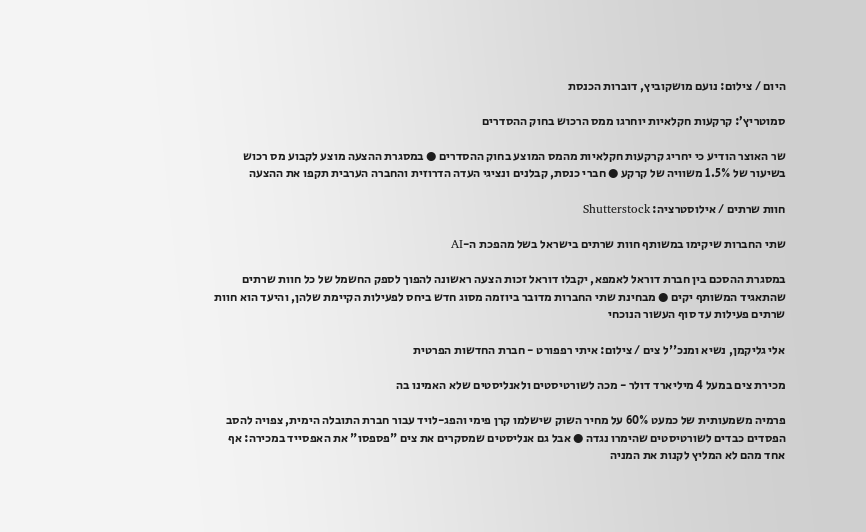היום / צילום: נועם מושקוביץ, דוברות הכנסת

סמוטריץ’: קרקעות חקלאיות יוחרגו ממס הרכוש בחוק ההסדרים

שר האוצר הודיע כי יחריג קרקעות חקלאיות מהמס המוצע בחוק ההסדרים ● במסגרת ההצעה מוצע לקבוע מס רכוש בשיעור של 1.5% משוויה של קרקע ● חברי כנסת, קבלנים ונציגי העדה הדרוזית והחברה הערבית תקפו את ההצעה

חוות שרתים / אילוסטרציה: Shutterstock

שתי החברות שיקימו במשותף חוות שרתים בישראל בשל מהפכת ה-AI

במסגרת ההסכם בין חברת דוראל לאמפא, יקבלו דוראל זכות הצעה ראשונה להפוך לספק החשמל של כל חוות שרתים שהתאגיד המשותף יקים ● מבחינת שתי החברות מדובר ביוזמה מסוג חדש ביחס לפעילות הקיימת שלהן, והיעד הוא חוות שרתים פעילות עד סוף העשור הנוכחי

אלי גליקמן, נשיא ומנכ''ל צים / צילום: איתי רפפורט - חברת החדשות הפרטית

מכירת צים במעל 4 מיליארד דולר - מכה לשורטיסטים ולאנליסטים שלא האמינו בה

פרמיה משמעותית של כמעט 60% על מחיר השוק שישלמו קרן פימי והפג-לויד עבור חברת התובלה הימית, צפויה להסב הפסדים כבדים לשורטיסטים שהימרו נגדה ● אבל גם אנליסטים שמסקרים את צים "פספסו" את האפסייד במכירה: אף אחד מהם לא המליץ לקנות את המניה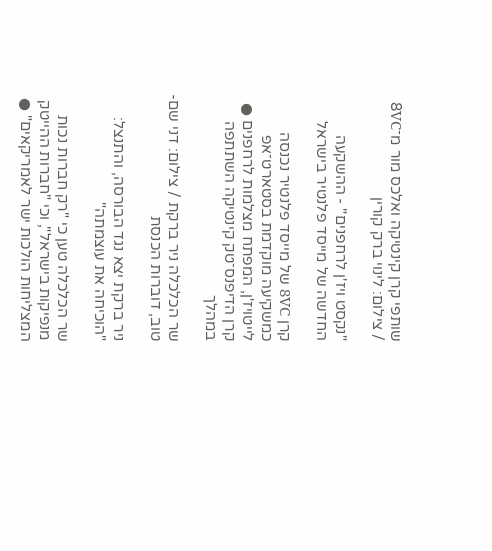שותפי קרן קינטיקה ואלכס מור מ־8VC / צילום: לינוי ברק קורין

"נקסט ויז'ן לרחפנים" - ההשקעה החדשה של מייסד פלנטיר בישראל

קרן 8VC של מייסד פלנטיר נכנסה כמשקיעה מוקדמת בסטארט־אפ לייטויז'ן, המפתח מצלמות לרחפנים ● קרן הדיפנס־טק קינטיקה השתתפה במהלך

שר הכלכלה ניר ברקת / צילום: דני שם-טוב, דוברות הכנסת

ניר ברקת יצא נגד הבורסה, והתנצל: "הוכיחה את עוצמתה"

שר הכלכלה טען כי "רק חברות נכות מנפיקות בישראל", וכי "חברות ההייטק המצליחות הולכות ישר לאמריקאים" ●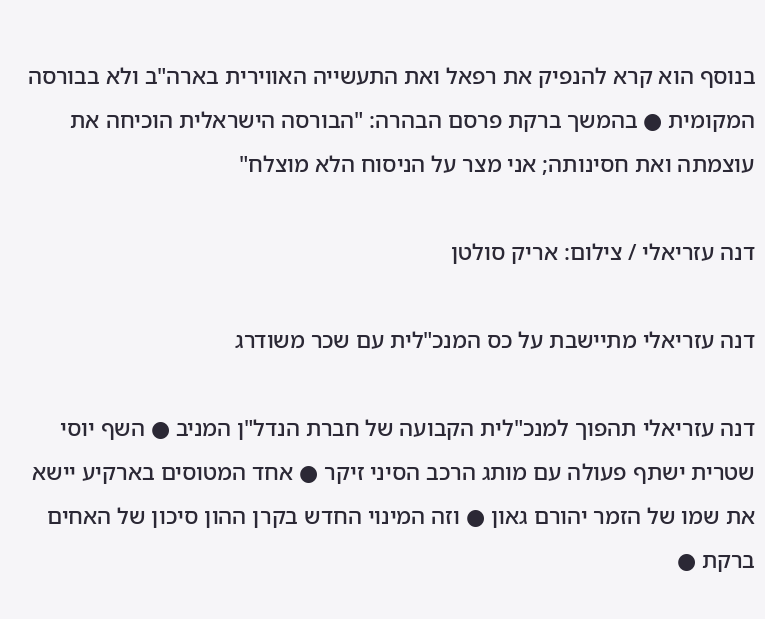בנוסף הוא קרא להנפיק את רפאל ואת התעשייה האווירית בארה"ב ולא בבורסה המקומית ● בהמשך ברקת פרסם הבהרה: "הבורסה הישראלית הוכיחה את עוצמתה ואת חסינותה; אני מצר על הניסוח הלא מוצלח"

דנה עזריאלי / צילום: אריק סולטן

דנה עזריאלי מתיישבת על כס המנכ"לית עם שכר משודרג

דנה עזריאלי תהפוך למנכ"לית הקבועה של חברת הנדל"ן המניב ● השף יוסי שטרית ישתף פעולה עם מותג הרכב הסיני זיקר ● אחד המטוסים בארקיע יישא את שמו של הזמר יהורם גאון ● וזה המינוי החדש בקרן ההון סיכון של האחים ברקת ●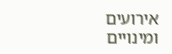אירועים ומינויים